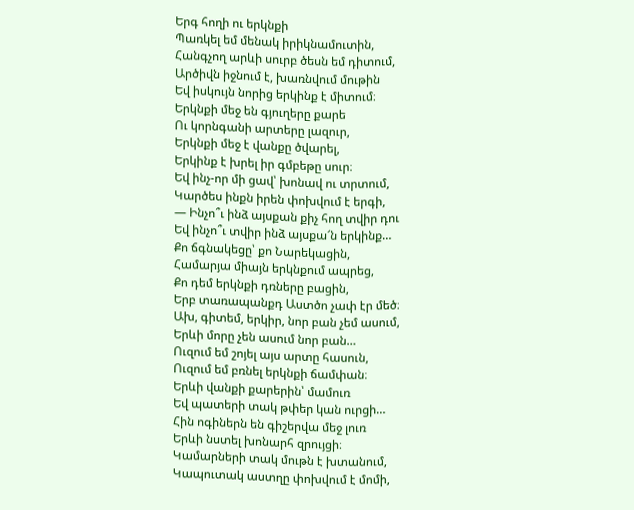Երգ հողի ու երկնքի
Պառկել եմ մենակ իրիկնամուտին,
Հանգչող արևի սուրբ ծեսն եմ դիտում,
Արծիվն իջնում է, խառնվում մութին
Եվ իսկույն նորից երկինք է միտում։
Երկնքի մեջ են գյուղերը քարե
Ու կորնգանի արտերը լազուր,
Երկնքի մեջ է վանքը ծվարել,
Երկինք է խրել իր գմբեթը սուր։
Եվ ինչ-որ մի ցավ՝ խոնավ ու տրտում,
Կարծես ինքն իրեն փոխվում է երգի,
— Ինչո՞ւ ինձ այսքան քիչ հող տվիր դու
Եվ ինչո՞ւ տվիր ինձ այսքա՜ն երկինք…
Քո ճգնակեցը՝ քո Նարեկացին,
Համարյա միայն երկնքում ապրեց,
Քո դեմ երկնքի դռները բացին,
Երբ տառապանքդ Աստծո չափ էր մեծ։
Ախ, գիտեմ, երկիր, նոր բան չեմ ասում,
Երևի մորը չեն ասում նոր բան…
Ուզում եմ շոյել այս արտը հասուն,
Ուզում եմ բռնել երկնքի ճամփան։
Երևի վանքի քարերին՝ մամուռ
Եվ պատերի տակ թփեր կան ուրցի…
Հին ոգիներն են գիշերվա մեջ լուռ
Երևի նստել խոնարհ զրույցի։
Կամարների տակ մութն է խտանում,
Կապուտակ աստղը փոխվում է մոմի,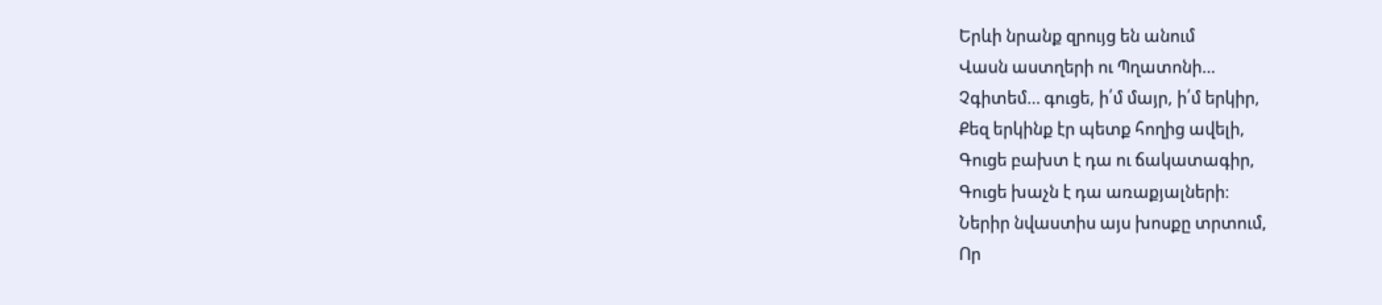Երևի նրանք զրույց են անում
Վասն աստղերի ու Պղատոնի…
Չգիտեմ… գուցե, ի՛մ մայր, ի՛մ երկիր,
Քեզ երկինք էր պետք հողից ավելի,
Գուցե բախտ է դա ու ճակատագիր,
Գուցե խաչն է դա առաքյալների։
Ներիր նվաստիս այս խոսքը տրտում,
Որ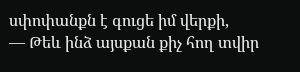սփոփանքն է գուցե իմ վերքի,
— Թեև ինձ այսքան քիչ հող տվիր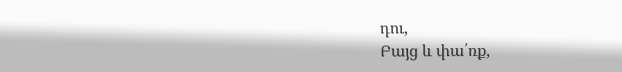դու,
Բայց և փա՛ռք,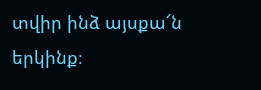տվիր ինձ այսքա՜ն երկինք։